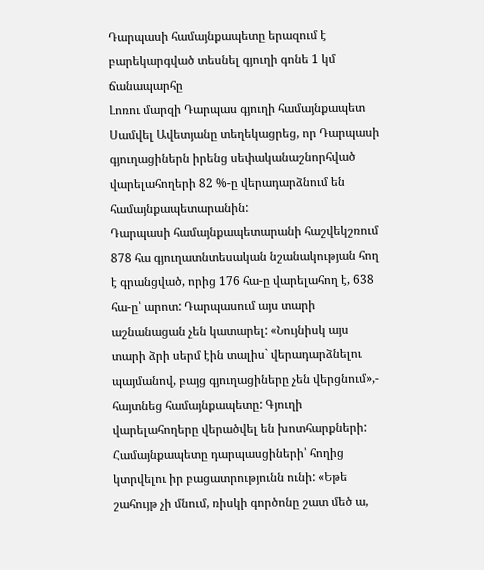Դարպասի համայնքապետը երազում է բարեկարգված տեսնել գյուղի գոնե 1 կմ ճանապարհը
Լոռու մարզի Դարպաս գյուղի համայնքապետ Սամվել Ավետյանը տեղեկացրեց, որ Դարպասի գյուղացիներն իրենց սեփականաշնորհված վարելահողերի 82 %-ը վերադարձնում են համայնքապետարանին:
Դարպասի համայնքապետարանի հաշվեկշռում 878 հա գյուղատնտեսական նշանակության հող է գրանցված, որից 176 հա-ը վարելահող է, 638 հա-ը՝ արոտ: Դարպասում այս տարի աշնանացան չեն կատարել: «Նույնիսկ այս տարի ձրի սերմ էին տալիս` վերադարձնելու պայմանով, բայց գյուղացիները չեն վերցնում»,- հայտնեց համայնքապետը: Գյուղի վարելահողերը վերածվել են խոտհարքների:
Համայնքապետը դարպասցիների՝ հողից կտրվելու իր բացատրությունն ունի: «Եթե շահույթ չի մնում, ռիսկի գործոնը շատ մեծ ա,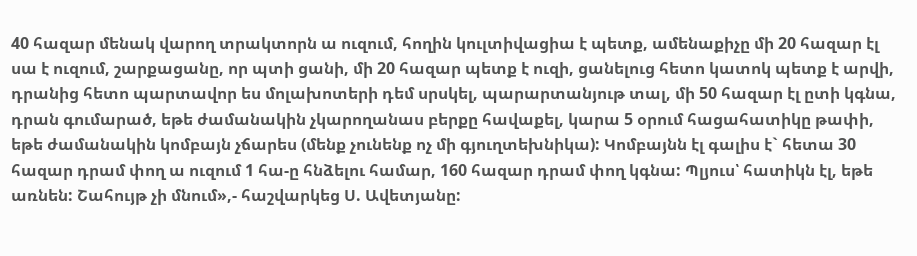40 հազար մենակ վարող տրակտորն ա ուզում, հողին կուլտիվացիա է պետք, ամենաքիչը մի 20 հազար էլ սա է ուզում, շարքացանը, որ պտի ցանի, մի 20 հազար պետք է ուզի, ցանելուց հետո կատոկ պետք է արվի, դրանից հետո պարտավոր ես մոլախոտերի դեմ սրսկել, պարարտանյութ տալ, մի 50 հազար էլ ըտի կգնա, դրան գումարած, եթե ժամանակին չկարողանաս բերքը հավաքել, կարա 5 օրում հացահատիկը թափի, եթե ժամանակին կոմբայն չճարես (մենք չունենք ոչ մի գյուղտեխնիկա): Կոմբայնն էլ գալիս է` հետա 30 հազար դրամ փող ա ուզում 1 հա-ը հնձելու համար, 160 հազար դրամ փող կգնա: Պլյուս՝ հատիկն էլ, եթե առնեն: Շահույթ չի մնում»,- հաշվարկեց Ս. Ավետյանը: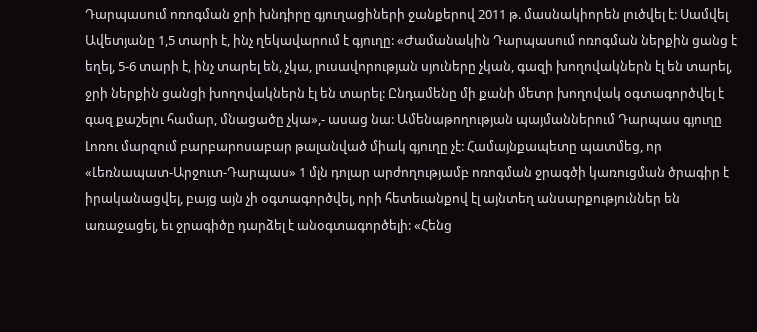Դարպասում ոռոգման ջրի խնդիրը գյուղացիների ջանքերով 2011 թ. մասնակիորեն լուծվել է: Սամվել Ավետյանը 1,5 տարի է, ինչ ղեկավարում է գյուղը: «Ժամանակին Դարպասում ոռոգման ներքին ցանց է եղել, 5-6 տարի է, ինչ տարել են, չկա, լուսավորության սյուները չկան, գազի խողովակներն էլ են տարել, ջրի ներքին ցանցի խողովակներն էլ են տարել: Ընդամենը մի քանի մետր խողովակ օգտագործվել է գազ քաշելու համար, մնացածը չկա»,- ասաց նա: Ամենաթողության պայմաններում Դարպաս գյուղը Լոռու մարզում բարբարոսաբար թալանված միակ գյուղը չէ: Համայնքապետը պատմեց, որ «Լեռնապատ-Արջուտ-Դարպաս» 1 մլն դոլար արժողությամբ ոռոգման ջրագծի կառուցման ծրագիր է իրականացվել, բայց այն չի օգտագործվել, որի հետեւանքով էլ այնտեղ անսարքություններ են առաջացել, եւ ջրագիծը դարձել է անօգտագործելի: «Հենց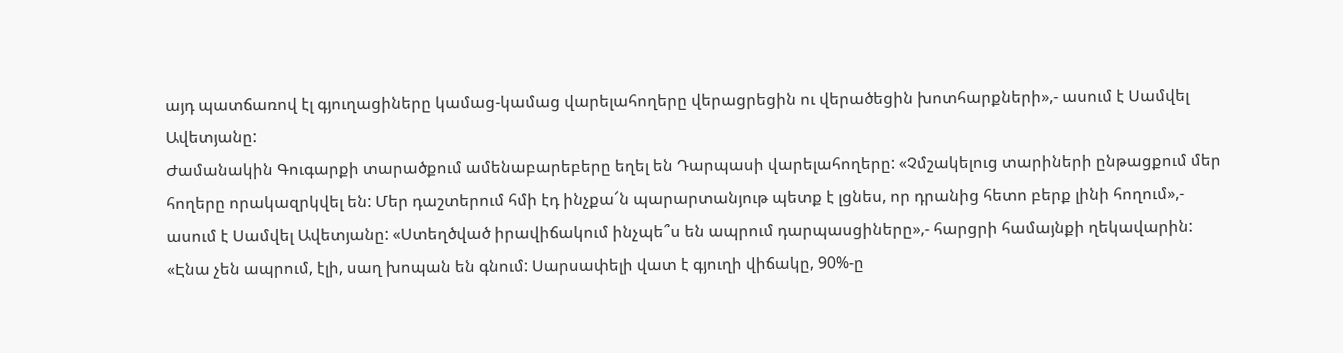այդ պատճառով էլ գյուղացիները կամաց-կամաց վարելահողերը վերացրեցին ու վերածեցին խոտհարքների»,- ասում է Սամվել Ավետյանը:
Ժամանակին Գուգարքի տարածքում ամենաբարեբերը եղել են Դարպասի վարելահողերը: «Չմշակելուց տարիների ընթացքում մեր հողերը որակազրկվել են: Մեր դաշտերում հմի էդ ինչքա՜ն պարարտանյութ պետք է լցնես, որ դրանից հետո բերք լինի հողում»,- ասում է Սամվել Ավետյանը: «Ստեղծված իրավիճակում ինչպե՞ս են ապրում դարպասցիները»,- հարցրի համայնքի ղեկավարին: «Էնա չեն ապրում, էլի, սաղ խոպան են գնում: Սարսափելի վատ է գյուղի վիճակը, 90%-ը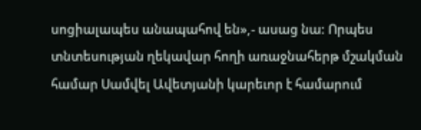սոցիալապես անապահով են»,- ասաց նա: Որպես տնտեսության ղեկավար հողի առաջնահերթ մշակման համար Սամվել Ավետյանի կարեւոր է համարում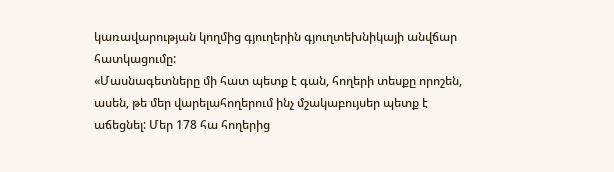կառավարության կողմից գյուղերին գյուղտեխնիկայի անվճար հատկացումը:
«Մասնագետները մի հատ պետք է գան, հողերի տեսքը որոշեն, ասեն, թե մեր վարելահողերում ինչ մշակաբույսեր պետք է աճեցնել: Մեր 178 հա հողերից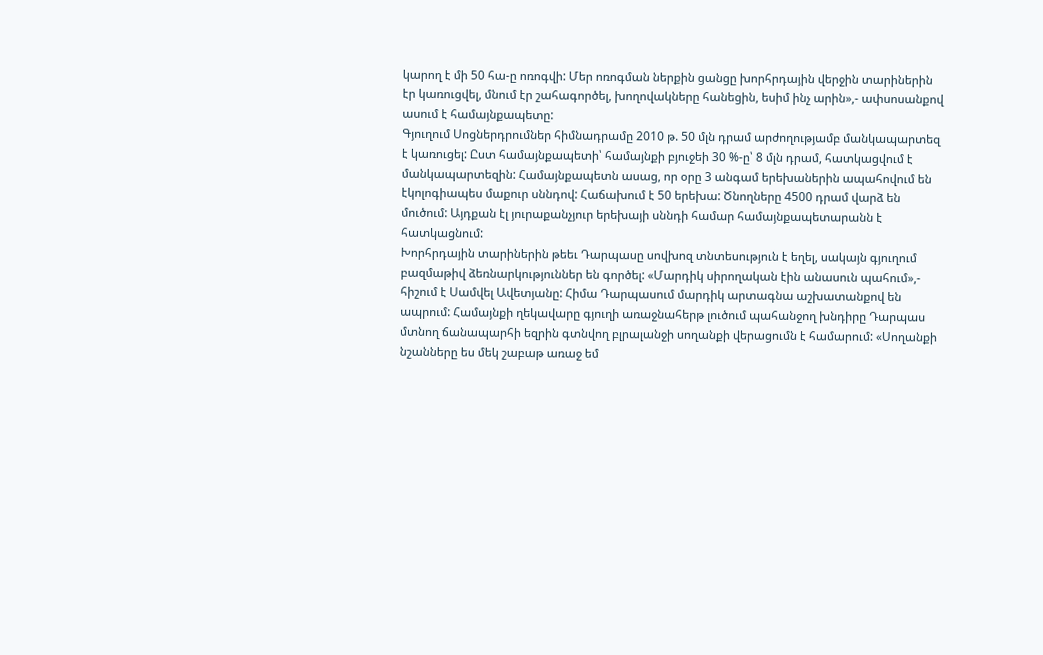կարող է մի 50 հա-ը ոռոգվի: Մեր ոռոգման ներքին ցանցը խորհրդային վերջին տարիներին էր կառուցվել, մնում էր շահագործել, խողովակները հանեցին, եսիմ ինչ արին»,- ափսոսանքով ասում է համայնքապետը:
Գյուղում Սոցներդրումներ հիմնադրամը 2010 թ. 50 մլն դրամ արժողությամբ մանկապարտեզ է կառուցել: Ըստ համայնքապետի՝ համայնքի բյուջեի 30 %-ը՝ 8 մլն դրամ, հատկացվում է մանկապարտեզին: Համայնքապետն ասաց, որ օրը 3 անգամ երեխաներին ապահովում են էկոլոգիապես մաքուր սննդով: Հաճախում է 50 երեխա: Ծնողները 4500 դրամ վարձ են մուծում: Այդքան էլ յուրաքանչյուր երեխայի սննդի համար համայնքապետարանն է հատկացնում:
Խորհրդային տարիներին թեեւ Դարպասը սովխոզ տնտեսություն է եղել, սակայն գյուղում բազմաթիվ ձեռնարկություններ են գործել: «Մարդիկ սիրողական էին անասուն պահում»,- հիշում է Սամվել Ավետյանը: Հիմա Դարպասում մարդիկ արտագնա աշխատանքով են ապրում: Համայնքի ղեկավարը գյուղի առաջնահերթ լուծում պահանջող խնդիրը Դարպաս մտնող ճանապարհի եզրին գտնվող բլրալանջի սողանքի վերացումն է համարում: «Սողանքի նշանները ես մեկ շաբաթ առաջ եմ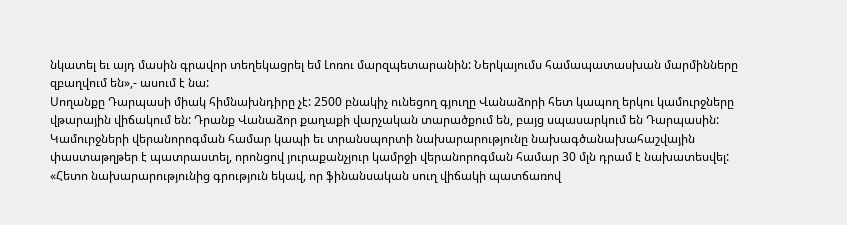նկատել եւ այդ մասին գրավոր տեղեկացրել եմ Լոռու մարզպետարանին: Ներկայումս համապատասխան մարմինները զբաղվում են»,- ասում է նա:
Սողանքը Դարպասի միակ հիմնախնդիրը չէ: 2500 բնակիչ ունեցող գյուղը Վանաձորի հետ կապող երկու կամուրջները վթարային վիճակում են: Դրանք Վանաձոր քաղաքի վարչական տարածքում են, բայց սպասարկում են Դարպասին: Կամուրջների վերանորոգման համար կապի եւ տրանսպորտի նախարարությունը նախագծանախահաշվային փաստաթղթեր է պատրաստել, որոնցով յուրաքանչյուր կամրջի վերանորոգման համար 30 մլն դրամ է նախատեսվել: «Հետո նախարարությունից գրություն եկավ, որ ֆինանսական սուղ վիճակի պատճառով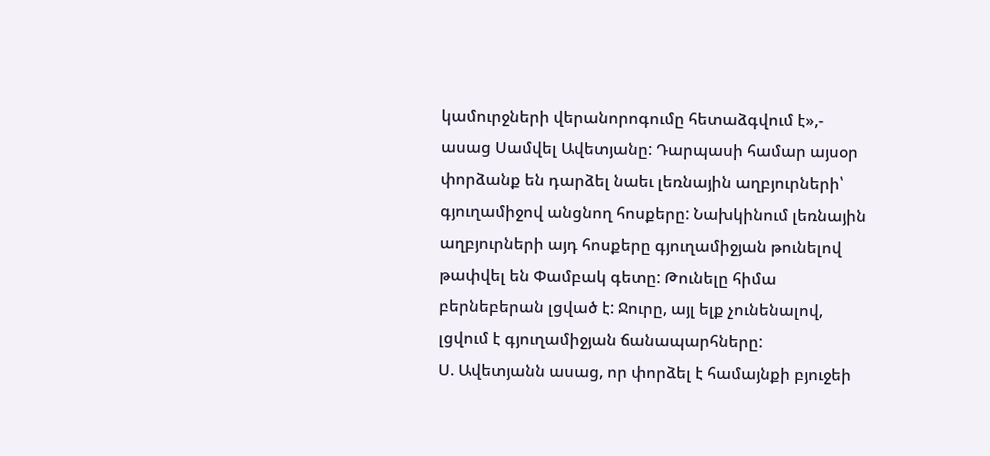կամուրջների վերանորոգումը հետաձգվում է»,- ասաց Սամվել Ավետյանը: Դարպասի համար այսօր փորձանք են դարձել նաեւ լեռնային աղբյուրների՝ գյուղամիջով անցնող հոսքերը: Նախկինում լեռնային աղբյուրների այդ հոսքերը գյուղամիջյան թունելով թափվել են Փամբակ գետը: Թունելը հիմա բերնեբերան լցված է: Ջուրը, այլ ելք չունենալով, լցվում է գյուղամիջյան ճանապարհները:
Ս. Ավետյանն ասաց, որ փորձել է համայնքի բյուջեի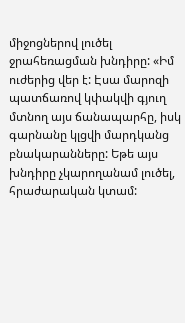միջոցներով լուծել ջրահեռացման խնդիրը: «Իմ ուժերից վեր է: Էսա մարոզի պատճառով կփակվի գյուղ մտնող այս ճանապարհը, իսկ գարնանը կլցվի մարդկանց բնակարանները: Եթե այս խնդիրը չկարողանամ լուծել, հրաժարական կտամ: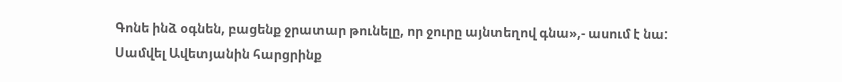Գոնե ինձ օգնեն, բացենք ջրատար թունելը, որ ջուրը այնտեղով գնա»,- ասում է նա:
Սամվել Ավետյանին հարցրինք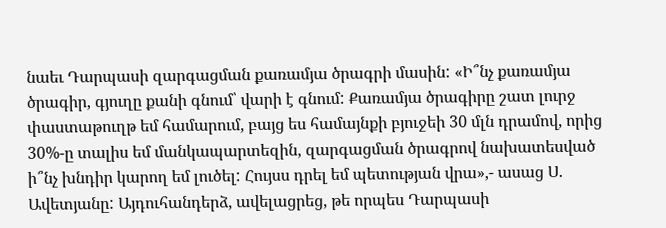նաեւ Դարպասի զարգացման քառամյա ծրագրի մասին: «Ի՞նչ քառամյա ծրագիր, գյուղը քանի գնում՝ վարի է գնում: Քառամյա ծրագիրը շատ լուրջ փաստաթուղթ եմ համարում, բայց ես համայնքի բյուջեի 30 մլն դրամով, որից 30%-ը տալիս եմ մանկապարտեզին, զարգացման ծրագրով նախատեսված ի՞նչ խնդիր կարող եմ լուծել: Հույսս դրել եմ պետության վրա»,- ասաց Ս. Ավետյանը: Այդուհանդերձ, ավելացրեց, թե որպես Դարպասի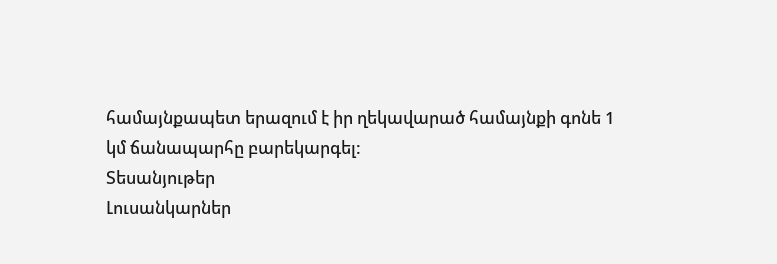համայնքապետ երազում է իր ղեկավարած համայնքի գոնե 1 կմ ճանապարհը բարեկարգել:
Տեսանյութեր
Լուսանկարներ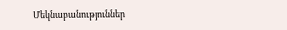Մեկնաբանություններ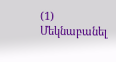(1)
Մեկնաբանել